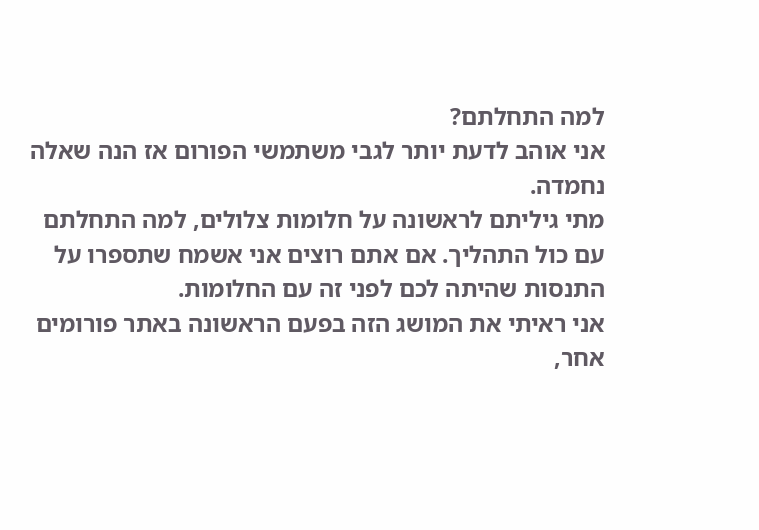למה התחלתם?
אני אוהב לדעת יותר לגבי משתמשי הפורום אז הנה שאלה נחמדה.
מתי גיליתם לראשונה על חלומות צלולים, למה התחלתם עם כול התהליך. אם אתם רוצים אני אשמח שתספרו על התנסות שהיתה לכם לפני זה עם החלומות.
אני ראיתי את המושג הזה בפעם הראשונה באתר פורומים אחר,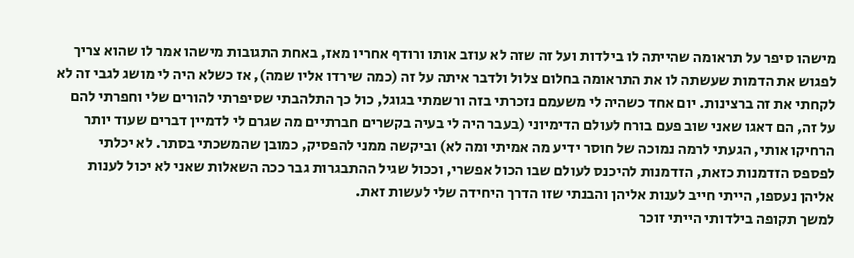מישהו סיפר על תראומה שהייתה לו בילדות ועל זה שזה לא עוזב אותו ורודף אחריו מאז, באחת התגובות מישהו אמר לו שהוא צריך לפגוש את הדמות שעשתה לו את התראומה בחלום צלול ולדבר איתה על זה (כמה שירדו אליו שמה), אז כשלא היה לי מושג לגבי זה לא לקחתי את זה ברצינות. יום אחד כשהיה לי משעמם נזכרתי בזה ורשמתי בגוגל, כול כך התלהבתי שסיפרתי להורים שלי וחפרתי להם על זה, הם דאגו שאני שוב פעם בורח לעולם הדימיוני (בעבר היה לי בעיה בקשרים חברתיים מה שגרם לי לדמיין דברים שעוד יותר הרחיקו אותי, הגעתי לרמה נמוכה של חוסר ידיע מה אמיתי ומה לא) וביקשה ממני להפסיק, כמובן שהמשכתי בסתר. לא יכלתי לפספס הזדמנות כזאת, הזדמנות להיכנס לעולם שבו הכול אפשרי, וככול שגיל ההתבגרות גבר ככה השאלות שאני לא יכול לענות אליהן נעספו, הייתי חייב לענות אליהן והבנתי שזו הדרך היחידה שלי לעשות זאת.
למשך תקופה בילדותי הייתי זוכר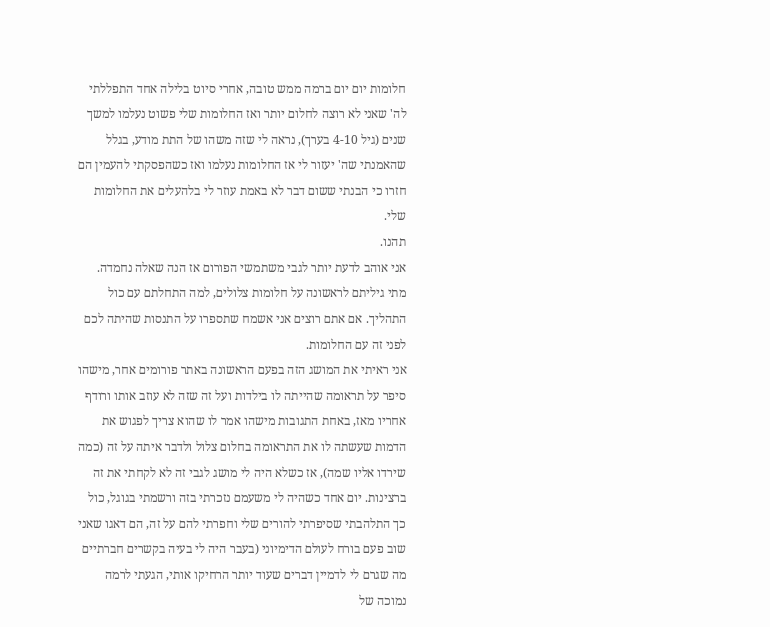חלומות יום יום ברמה ממש טובה, אחרי סיוט בלילה אחד התפללתי לה' שאני לא רוצה לחלום יותר ואז החלומות שלי פשוט נעלמו למשך שנים (גיל 4-10 בערך), נראה לי שזה משהו של התת מודע, בגלל שהאמנתי שה' יעזור לי אז החלומות נעלמו ואז כשהפסקתי להעמין הם חזרו כי הבנתי ששום דבר לא באמת עוזר לי בלהעלים את החלומות שלי.
תהנו.
אני אוהב לדעת יותר לגבי משתמשי הפורום אז הנה שאלה נחמדה.
מתי גיליתם לראשונה על חלומות צלולים, למה התחלתם עם כול התהליך. אם אתם רוצים אני אשמח שתספרו על התנסות שהיתה לכם לפני זה עם החלומות.
אני ראיתי את המושג הזה בפעם הראשונה באתר פורומים אחר, מישהו סיפר על תראומה שהייתה לו בילדות ועל זה שזה לא עוזב אותו ורודף אחריו מאז, באחת התגובות מישהו אמר לו שהוא צריך לפגוש את הדמות שעשתה לו את התראומה בחלום צלול ולדבר איתה על זה (כמה שירדו אליו שמה), אז כשלא היה לי מושג לגבי זה לא לקחתי את זה ברצינות. יום אחד כשהיה לי משעמם נזכרתי בזה ורשמתי בגוגל, כול כך התלהבתי שסיפרתי להורים שלי וחפרתי להם על זה, הם דאגו שאני שוב פעם בורח לעולם הדימיוני (בעבר היה לי בעיה בקשרים חברתיים מה שגרם לי לדמיין דברים שעוד יותר הרחיקו אותי, הגעתי לרמה נמוכה של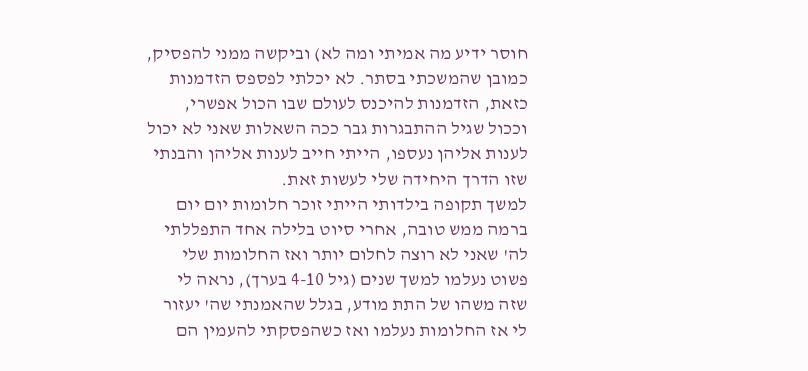חוסר ידיע מה אמיתי ומה לא) וביקשה ממני להפסיק, כמובן שהמשכתי בסתר. לא יכלתי לפספס הזדמנות כזאת, הזדמנות להיכנס לעולם שבו הכול אפשרי, וככול שגיל ההתבגרות גבר ככה השאלות שאני לא יכול לענות אליהן נעספו, הייתי חייב לענות אליהן והבנתי שזו הדרך היחידה שלי לעשות זאת.
למשך תקופה בילדותי הייתי זוכר חלומות יום יום ברמה ממש טובה, אחרי סיוט בלילה אחד התפללתי לה' שאני לא רוצה לחלום יותר ואז החלומות שלי פשוט נעלמו למשך שנים (גיל 4-10 בערך), נראה לי שזה משהו של התת מודע, בגלל שהאמנתי שה' יעזור לי אז החלומות נעלמו ואז כשהפסקתי להעמין הם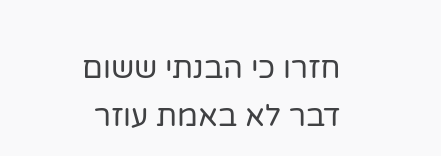חזרו כי הבנתי ששום דבר לא באמת עוזר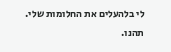לי בלהעלים את החלומות שלי.
תהנו.